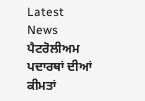Latest News
ਪੈਟਰੋਲੀਅਮ ਪਦਾਰਥਾਂ ਦੀਆਂ ਕੀਮਤਾਂ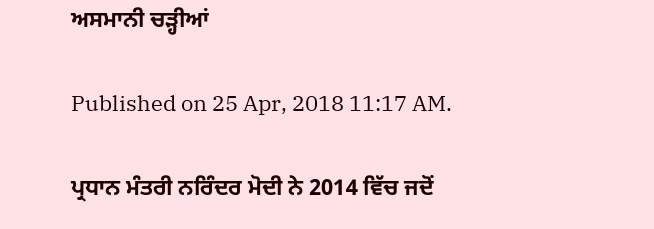ਅਸਮਾਨੀ ਚੜ੍ਹੀਆਂ

Published on 25 Apr, 2018 11:17 AM.

ਪ੍ਰਧਾਨ ਮੰਤਰੀ ਨਰਿੰਦਰ ਮੋਦੀ ਨੇ 2014 ਵਿੱਚ ਜਦੋਂ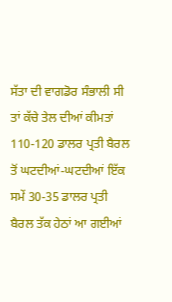ਸੱਤਾ ਦੀ ਵਾਗਡੋਰ ਸੰਭਾਲੀ ਸੀ ਤਾਂ ਕੱਚੇ ਤੇਲ ਦੀਆਂ ਕੀਮਤਾਂ 110-120 ਡਾਲਰ ਪ੍ਰਤੀ ਬੈਰਲ ਤੋਂ ਘਟਦੀਆਂ-ਘਟਦੀਆਂ ਇੱਕ ਸਮੇਂ 30-35 ਡਾਲਰ ਪ੍ਰਤੀ ਬੈਰਲ ਤੱਕ ਹੇਠਾਂ ਆ ਗਈਆਂ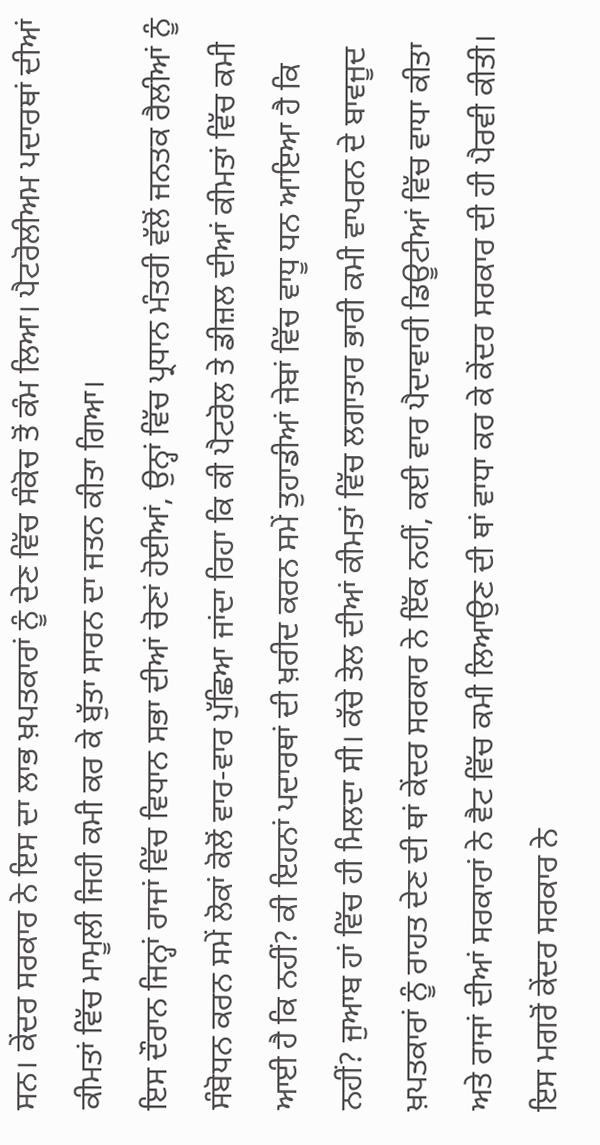ਸਨ। ਕੇਂਦਰ ਸਰਕਾਰ ਨੇ ਇਸ ਦਾ ਲਾਭ ਖ਼ਪਤਕਾਰਾਂ ਨੂੰ ਦੇਣ ਵਿੱਚ ਸੰਕੋਚ ਤੋਂ ਕੰਮ ਲਿਆ। ਪੈਟਰੋਲੀਅਮ ਪਦਾਰਥਾਂ ਦੀਆਂ ਕੀਮਤਾਂ ਵਿੱਚ ਮਾਮੂਲੀ ਜਿਹੀ ਕਮੀ ਕਰ ਕੇ ਬੁੱਤਾ ਸਾਰਨ ਦਾ ਜਤਨ ਕੀਤਾ ਗਿਆ।
ਇਸ ਦੌਰਾਨ ਜਿਨ੍ਹਾਂ ਰਾਜਾਂ ਵਿੱਚ ਵਿਧਾਨ ਸਭਾ ਦੀਆਂ ਚੋਣਾਂ ਹੋਈਆਂ, ਉਨ੍ਹਾਂ ਵਿੱਚ ਪ੍ਰਧਾਨ ਮੰਤਰੀ ਵੱਲੋਂ ਜਨਤਕ ਰੈਲੀਆਂ ਨੂੰ ਸੰਬੋਧਨ ਕਰਨ ਸਮੇਂ ਲੋਕਾਂ ਕੋਲੋਂ ਵਾਰ-ਵਾਰ ਪੁੱਛਿਆ ਜਾਂਦਾ ਰਿਹਾ ਕਿ ਕੀ ਪੈਟਰੋਲ ਤੇ ਡੀਜ਼ਲ ਦੀਆਂ ਕੀਮਤਾਂ ਵਿੱਚ ਕਮੀ ਆਈ ਹੈ ਕਿ ਨਹੀਂ? ਕੀ ਇਹਨਾਂ ਪਦਾਰਥਾਂ ਦੀ ਖ਼ਰੀਦ ਕਰਨ ਸਮੇਂ ਤੁਹਾਡੀਆਂ ਜੇਬਾਂ ਵਿੱਚ ਵਾਧੂ ਧਨ ਆਇਆ ਹੈ ਕਿ ਨਹੀਂ? ਜੁਆਬ ਹਾਂ ਵਿੱਚ ਹੀ ਮਿਲਦਾ ਸੀ। ਕੱਚੇ ਤੇਲ ਦੀਆਂ ਕੀਮਤਾਂ ਵਿੱਚ ਲਗਾਤਾਰ ਭਾਰੀ ਕਮੀ ਵਾਪਰਨ ਦੇ ਬਾਵਜੂਦ ਖ਼ਪਤਕਾਰਾਂ ਨੂੰ ਰਾਹਤ ਦੇਣ ਦੀ ਥਾਂ ਕੇਂਦਰ ਸਰਕਾਰ ਨੇ ਇੱਕ ਨਹੀਂ, ਕਈ ਵਾਰ ਪੈਦਾਵਾਰੀ ਡਿਊਟੀਆਂ ਵਿੱਚ ਵਾਧਾ ਕੀਤਾ ਅਤੇ ਰਾਜਾਂ ਦੀਆਂ ਸਰਕਾਰਾਂ ਨੇ ਵੈਟ ਵਿੱਚ ਕਮੀ ਲਿਆਉਣ ਦੀ ਥਾਂ ਵਾਧਾ ਕਰ ਕੇ ਕੇਂਦਰ ਸਰਕਾਰ ਦੀ ਹੀ ਪੈਰਵੀ ਕੀਤੀ।
ਇਸ ਮਗਰੋਂ ਕੇਂਦਰ ਸਰਕਾਰ ਨੇ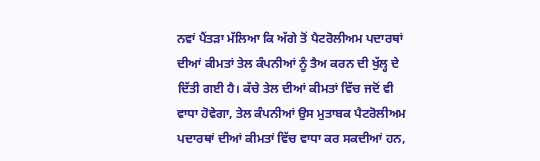ਨਵਾਂ ਪੈਂਤੜਾ ਮੱਲਿਆ ਕਿ ਅੱਗੇ ਤੋਂ ਪੈਟਰੋਲੀਅਮ ਪਦਾਰਥਾਂ ਦੀਆਂ ਕੀਮਤਾਂ ਤੇਲ ਕੰਪਨੀਆਂ ਨੂੰ ਤੈਅ ਕਰਨ ਦੀ ਖੁੱਲ੍ਹ ਦੇ ਦਿੱਤੀ ਗਈ ਹੈ। ਕੱਚੇ ਤੇਲ ਦੀਆਂ ਕੀਮਤਾਂ ਵਿੱਚ ਜਦੋਂ ਵੀ ਵਾਧਾ ਹੋਵੇਗਾ, ਤੇਲ ਕੰਪਨੀਆਂ ਉਸ ਮੁਤਾਬਕ ਪੈਟਰੋਲੀਅਮ ਪਦਾਰਥਾਂ ਦੀਆਂ ਕੀਮਤਾਂ ਵਿੱਚ ਵਾਧਾ ਕਰ ਸਕਦੀਆਂ ਹਨ,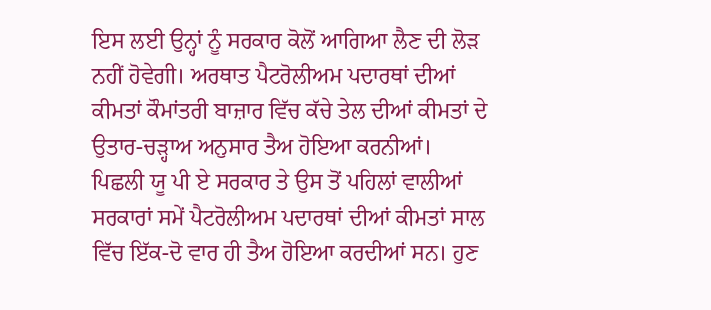ਇਸ ਲਈ ਉਨ੍ਹਾਂ ਨੂੰ ਸਰਕਾਰ ਕੋਲੋਂ ਆਗਿਆ ਲੈਣ ਦੀ ਲੋੜ ਨਹੀਂ ਹੋਵੇਗੀ। ਅਰਥਾਤ ਪੈਟਰੋਲੀਅਮ ਪਦਾਰਥਾਂ ਦੀਆਂ ਕੀਮਤਾਂ ਕੌਮਾਂਤਰੀ ਬਾਜ਼ਾਰ ਵਿੱਚ ਕੱਚੇ ਤੇਲ ਦੀਆਂ ਕੀਮਤਾਂ ਦੇ ਉਤਾਰ-ਚੜ੍ਹਾਅ ਅਨੁਸਾਰ ਤੈਅ ਹੋਇਆ ਕਰਨੀਆਂ।
ਪਿਛਲੀ ਯੂ ਪੀ ਏ ਸਰਕਾਰ ਤੇ ਉਸ ਤੋਂ ਪਹਿਲਾਂ ਵਾਲੀਆਂ ਸਰਕਾਰਾਂ ਸਮੇਂ ਪੈਟਰੋਲੀਅਮ ਪਦਾਰਥਾਂ ਦੀਆਂ ਕੀਮਤਾਂ ਸਾਲ ਵਿੱਚ ਇੱਕ-ਦੋ ਵਾਰ ਹੀ ਤੈਅ ਹੋਇਆ ਕਰਦੀਆਂ ਸਨ। ਹੁਣ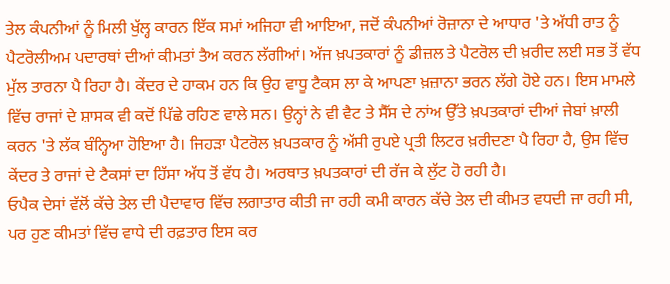ਤੇਲ ਕੰਪਨੀਆਂ ਨੂੰ ਮਿਲੀ ਖੁੱਲ੍ਹ ਕਾਰਨ ਇੱਕ ਸਮਾਂ ਅਜਿਹਾ ਵੀ ਆਇਆ, ਜਦੋਂ ਕੰਪਨੀਆਂ ਰੋਜ਼ਾਨਾ ਦੇ ਆਧਾਰ 'ਤੇ ਅੱਧੀ ਰਾਤ ਨੂੰ ਪੈਟਰੋਲੀਅਮ ਪਦਾਰਥਾਂ ਦੀਆਂ ਕੀਮਤਾਂ ਤੈਅ ਕਰਨ ਲੱਗੀਆਂ। ਅੱਜ ਖ਼ਪਤਕਾਰਾਂ ਨੂੰ ਡੀਜ਼ਲ ਤੇ ਪੈਟਰੋਲ ਦੀ ਖ਼ਰੀਦ ਲਈ ਸਭ ਤੋਂ ਵੱਧ ਮੁੱਲ ਤਾਰਨਾ ਪੈ ਰਿਹਾ ਹੈ। ਕੇਂਦਰ ਦੇ ਹਾਕਮ ਹਨ ਕਿ ਉਹ ਵਾਧੂ ਟੈਕਸ ਲਾ ਕੇ ਆਪਣਾ ਖ਼ਜ਼ਾਨਾ ਭਰਨ ਲੱਗੇ ਹੋਏ ਹਨ। ਇਸ ਮਾਮਲੇ ਵਿੱਚ ਰਾਜਾਂ ਦੇ ਸ਼ਾਸਕ ਵੀ ਕਦੋਂ ਪਿੱਛੇ ਰਹਿਣ ਵਾਲੇ ਸਨ। ਉਨ੍ਹਾਂ ਨੇ ਵੀ ਵੈਟ ਤੇ ਸੈੱਸ ਦੇ ਨਾਂਅ ਉੱਤੇ ਖ਼ਪਤਕਾਰਾਂ ਦੀਆਂ ਜੇਬਾਂ ਖ਼ਾਲੀ ਕਰਨ 'ਤੇ ਲੱਕ ਬੰਨ੍ਹਿਆ ਹੋਇਆ ਹੈ। ਜਿਹੜਾ ਪੈਟਰੋਲ ਖ਼ਪਤਕਾਰ ਨੂੰ ਅੱਸੀ ਰੁਪਏ ਪ੍ਰਤੀ ਲਿਟਰ ਖ਼ਰੀਦਣਾ ਪੈ ਰਿਹਾ ਹੈ, ਉਸ ਵਿੱਚ ਕੇਂਦਰ ਤੇ ਰਾਜਾਂ ਦੇ ਟੈਕਸਾਂ ਦਾ ਹਿੱਸਾ ਅੱਧ ਤੋਂ ਵੱਧ ਹੈ। ਅਰਥਾਤ ਖ਼ਪਤਕਾਰਾਂ ਦੀ ਰੱਜ ਕੇ ਲੁੱਟ ਹੋ ਰਹੀ ਹੈ।
ਓਪੈਕ ਦੇਸਾਂ ਵੱਲੋਂ ਕੱਚੇ ਤੇਲ ਦੀ ਪੈਦਾਵਾਰ ਵਿੱਚ ਲਗਾਤਾਰ ਕੀਤੀ ਜਾ ਰਹੀ ਕਮੀ ਕਾਰਨ ਕੱਚੇ ਤੇਲ ਦੀ ਕੀਮਤ ਵਧਦੀ ਜਾ ਰਹੀ ਸੀ, ਪਰ ਹੁਣ ਕੀਮਤਾਂ ਵਿੱਚ ਵਾਧੇ ਦੀ ਰਫ਼ਤਾਰ ਇਸ ਕਰ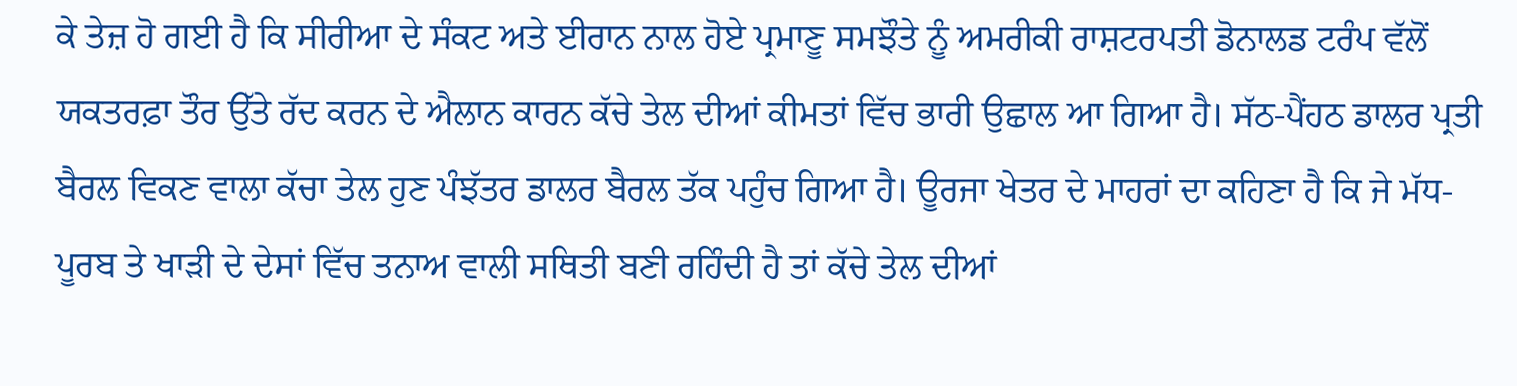ਕੇ ਤੇਜ਼ ਹੋ ਗਈ ਹੈ ਕਿ ਸੀਰੀਆ ਦੇ ਸੰਕਟ ਅਤੇ ਈਰਾਨ ਨਾਲ ਹੋਏ ਪ੍ਰਮਾਣੂ ਸਮਝੌਤੇ ਨੂੰ ਅਮਰੀਕੀ ਰਾਸ਼ਟਰਪਤੀ ਡੋਨਾਲਡ ਟਰੰਪ ਵੱਲੋਂ ਯਕਤਰਫ਼ਾ ਤੌਰ ਉੱਤੇ ਰੱਦ ਕਰਨ ਦੇ ਐਲਾਨ ਕਾਰਨ ਕੱਚੇ ਤੇਲ ਦੀਆਂ ਕੀਮਤਾਂ ਵਿੱਚ ਭਾਰੀ ਉਛਾਲ ਆ ਗਿਆ ਹੈ। ਸੱਠ-ਪੈਂਹਠ ਡਾਲਰ ਪ੍ਰਤੀ ਬੈਰਲ ਵਿਕਣ ਵਾਲਾ ਕੱਚਾ ਤੇਲ ਹੁਣ ਪੰਝੱਤਰ ਡਾਲਰ ਬੈਰਲ ਤੱਕ ਪਹੁੰਚ ਗਿਆ ਹੈ। ਊਰਜਾ ਖੇਤਰ ਦੇ ਮਾਹਰਾਂ ਦਾ ਕਹਿਣਾ ਹੈ ਕਿ ਜੇ ਮੱਧ-ਪੂਰਬ ਤੇ ਖਾੜੀ ਦੇ ਦੇਸਾਂ ਵਿੱਚ ਤਨਾਅ ਵਾਲੀ ਸਥਿਤੀ ਬਣੀ ਰਹਿੰਦੀ ਹੈ ਤਾਂ ਕੱਚੇ ਤੇਲ ਦੀਆਂ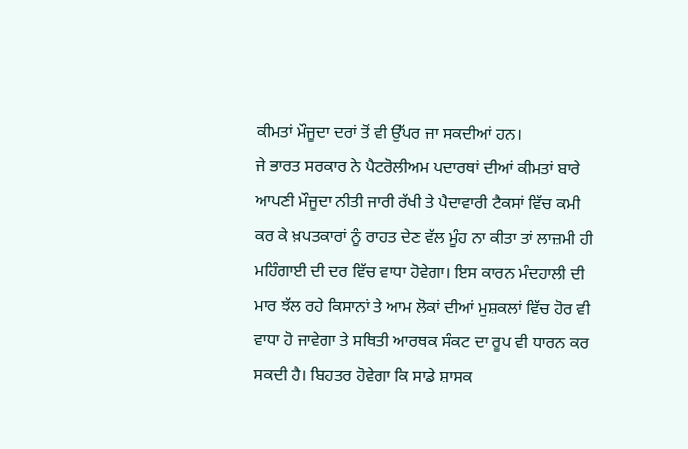ਕੀਮਤਾਂ ਮੌਜੂਦਾ ਦਰਾਂ ਤੋਂ ਵੀ ਉੱਪਰ ਜਾ ਸਕਦੀਆਂ ਹਨ।
ਜੇ ਭਾਰਤ ਸਰਕਾਰ ਨੇ ਪੈਟਰੋਲੀਅਮ ਪਦਾਰਥਾਂ ਦੀਆਂ ਕੀਮਤਾਂ ਬਾਰੇ ਆਪਣੀ ਮੌਜੂਦਾ ਨੀਤੀ ਜਾਰੀ ਰੱਖੀ ਤੇ ਪੈਦਾਵਾਰੀ ਟੈਕਸਾਂ ਵਿੱਚ ਕਮੀ ਕਰ ਕੇ ਖ਼ਪਤਕਾਰਾਂ ਨੂੰ ਰਾਹਤ ਦੇਣ ਵੱਲ ਮੂੰਹ ਨਾ ਕੀਤਾ ਤਾਂ ਲਾਜ਼ਮੀ ਹੀ ਮਹਿੰਗਾਈ ਦੀ ਦਰ ਵਿੱਚ ਵਾਧਾ ਹੋਵੇਗਾ। ਇਸ ਕਾਰਨ ਮੰਦਹਾਲੀ ਦੀ ਮਾਰ ਝੱਲ ਰਹੇ ਕਿਸਾਨਾਂ ਤੇ ਆਮ ਲੋਕਾਂ ਦੀਆਂ ਮੁਸ਼ਕਲਾਂ ਵਿੱਚ ਹੋਰ ਵੀ ਵਾਧਾ ਹੋ ਜਾਵੇਗਾ ਤੇ ਸਥਿਤੀ ਆਰਥਕ ਸੰਕਟ ਦਾ ਰੂਪ ਵੀ ਧਾਰਨ ਕਰ ਸਕਦੀ ਹੈ। ਬਿਹਤਰ ਹੋਵੇਗਾ ਕਿ ਸਾਡੇ ਸ਼ਾਸਕ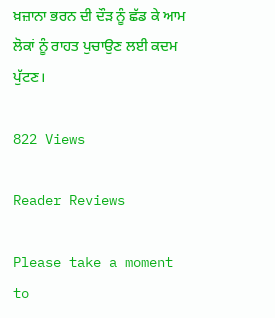ਖ਼ਜ਼ਾਨਾ ਭਰਨ ਦੀ ਦੌੜ ਨੂੰ ਛੱਡ ਕੇ ਆਮ ਲੋਕਾਂ ਨੂੰ ਰਾਹਤ ਪੁਚਾਉਣ ਲਈ ਕਦਮ ਪੁੱਟਣ।

822 Views

Reader Reviews

Please take a moment to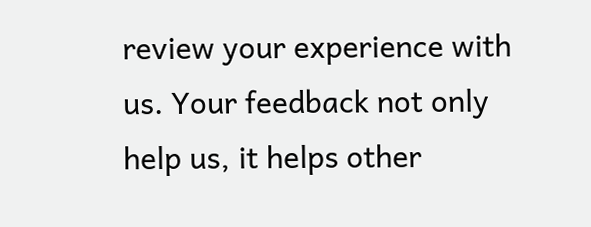review your experience with us. Your feedback not only help us, it helps other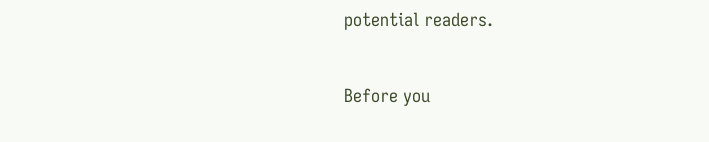potential readers.


Before you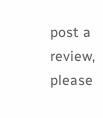post a review, please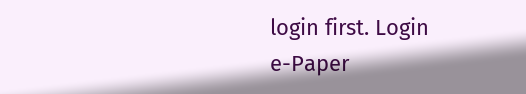login first. Login
e-Paper